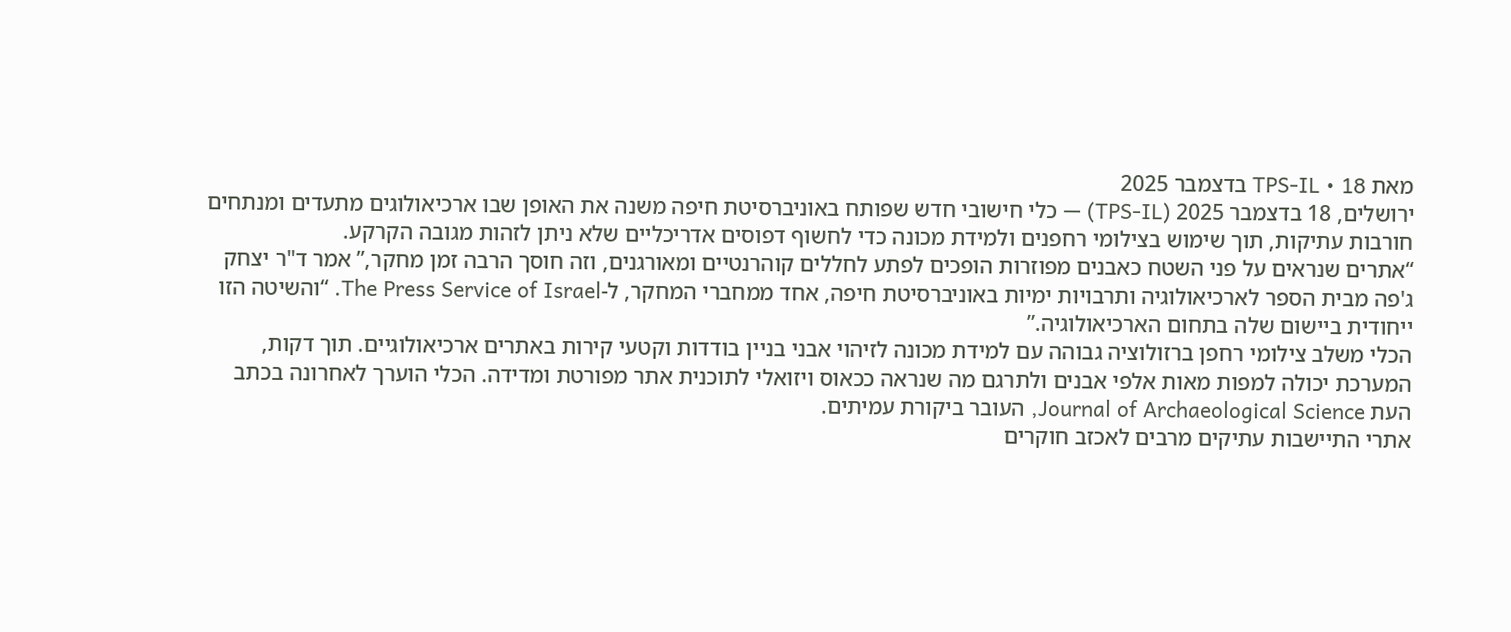מאת TPS-IL • 18 בדצמבר 2025
ירושלים, 18 בדצמבר 2025 (TPS-IL) — כלי חישובי חדש שפותח באוניברסיטת חיפה משנה את האופן שבו ארכיאולוגים מתעדים ומנתחים חורבות עתיקות, תוך שימוש בצילומי רחפנים ולמידת מכונה כדי לחשוף דפוסים אדריכליים שלא ניתן לזהות מגובה הקרקע.
“אתרים שנראים על פני השטח כאבנים מפוזרות הופכים לפתע לחללים קוהרנטיים ומאורגנים, וזה חוסך הרבה זמן מחקר,” אמר ד"ר יצחק ג'פה מבית הספר לארכיאולוגיה ותרבויות ימיות באוניברסיטת חיפה, אחד ממחברי המחקר, ל-The Press Service of Israel. “והשיטה הזו ייחודית ביישום שלה בתחום הארכיאולוגיה.”
הכלי משלב צילומי רחפן ברזולוציה גבוהה עם למידת מכונה לזיהוי אבני בניין בודדות וקטעי קירות באתרים ארכיאולוגיים. תוך דקות, המערכת יכולה למפות מאות אלפי אבנים ולתרגם מה שנראה ככאוס ויזואלי לתוכנית אתר מפורטת ומדידה. הכלי הוערך לאחרונה בכתב העת Journal of Archaeological Science, העובר ביקורת עמיתים.
אתרי התיישבות עתיקים מרבים לאכזב חוקרים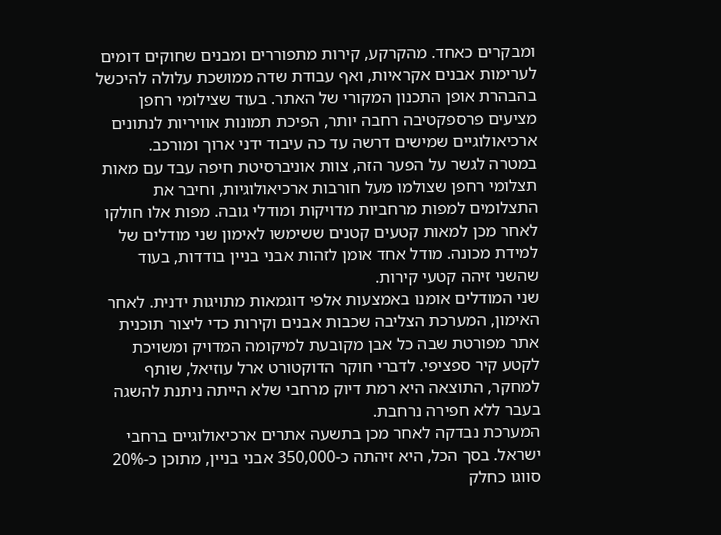ומבקרים כאחד. מהקרקע, קירות מתפוררים ומבנים שחוקים דומים לערימות אבנים אקראיות, ואף עבודת שדה ממושכת עלולה להיכשל בהבהרת אופן התכנון המקורי של האתר. בעוד שצילומי רחפן מציעים פרספקטיבה רחבה יותר, הפיכת תמונות אוויריות לנתונים ארכיאולוגיים שמישים דרשה עד כה עיבוד ידני ארוך ומורכב.
במטרה לגשר על הפער הזה, צוות אוניברסיטת חיפה עבד עם מאות תצלומי רחפן שצולמו מעל חורבות ארכיאולוגיות, וחיבר את התצלומים למפות מרחביות מדויקות ומודלי גובה. מפות אלו חולקו לאחר מכן למאות קטעים קטנים ששימשו לאימון שני מודלים של למידת מכונה. מודל אחד אומן לזהות אבני בניין בודדות, בעוד שהשני זיהה קטעי קירות.
שני המודלים אומנו באמצעות אלפי דוגמאות מתויגות ידנית. לאחר האימון, המערכת הצליבה שכבות אבנים וקירות כדי ליצור תוכנית אתר מפורטת שבה כל אבן מקובעת למיקומה המדויק ומשויכת לקטע קיר ספציפי. לדברי חוקר הדוקטורט ארל עוזיאל, שותף למחקר, התוצאה היא רמת דיוק מרחבי שלא הייתה ניתנת להשגה בעבר ללא חפירה נרחבת.
המערכת נבדקה לאחר מכן בתשעה אתרים ארכיאולוגיים ברחבי ישראל. בסך הכל, היא זיהתה כ-350,000 אבני בניין, מתוכן כ-20% סווגו כחלק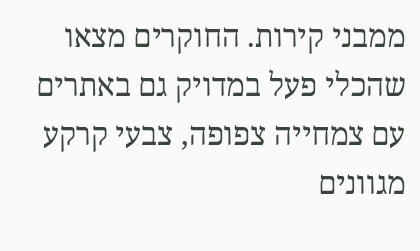ממבני קירות. החוקרים מצאו שהכלי פעל במדויק גם באתרים עם צמחייה צפופה, צבעי קרקע מגוונים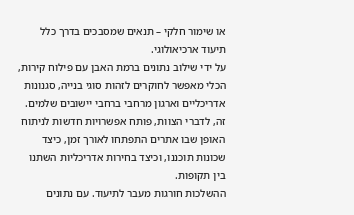או שימור חלקי – תנאים שמסבכים בדרך כלל תיעוד ארכיאולוגי.
על ידי שילוב נתונים ברמת האבן עם פילוח קירות, הכלי מאפשר לחוקרים לזהות סוגי בנייה, סגנונות אדריכליים וארגון מרחבי ברחבי יישובים שלמים. זה, לדברי הצוות, פותח אפשרויות חדשות לניתוח האופן שבו אתרים התפתחו לאורך זמן, כיצד שכונות תוכננו, וכיצד בחירות אדריכליות השתנו בין תקופות.
ההשלכות חורגות מעבר לתיעוד. עם נתונים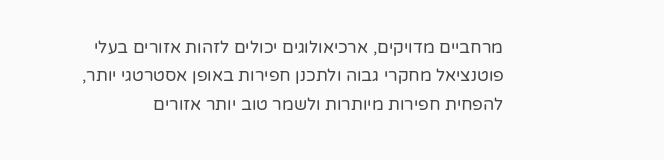מרחביים מדויקים, ארכיאולוגים יכולים לזהות אזורים בעלי פוטנציאל מחקרי גבוה ולתכנן חפירות באופן אסטרטגי יותר, להפחית חפירות מיותרות ולשמר טוב יותר אזורים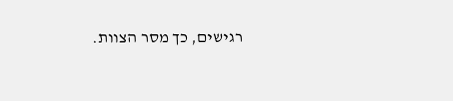רגישים, כך מסר הצוות.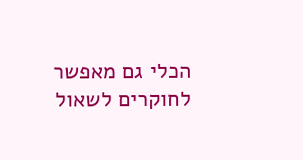הכלי גם מאפשר לחוקרים לשאול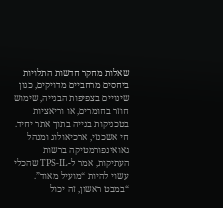שאלות מחקר חדשות התלויות ביחסים מרחביים מדויקים, כגון שינויים בצפיפות הבנייה, שימוש חוזר בחומרים, או וריאציות בטכניקות בנייה בתוך אתר יחיד.
חי אשכנזי, ארכיאולוג ומנהל גאואינפורמטיקה ברשות העתיקות, אמר ל-TPS-IL שהכלי עשוי להיות “מועיל מאוד”.
“במבט ראשון, זה יכול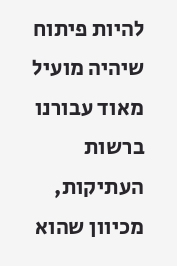להיות פיתוח שיהיה מועיל מאוד עבורנו ברשות העתיקות, מכיוון שהוא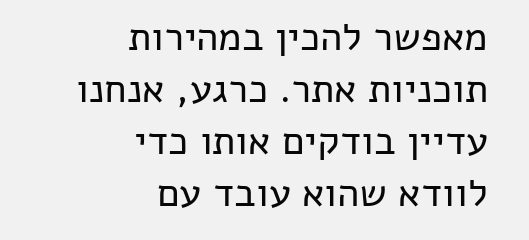מאפשר להכין במהירות תוכניות אתר. כרגע, אנחנו עדיין בודקים אותו כדי לוודא שהוא עובד עם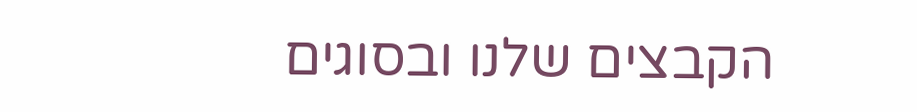הקבצים שלנו ובסוגים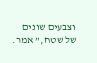וצבעים שונים של שטח,” אמר.